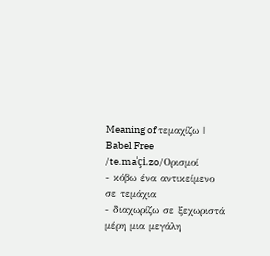Meaning of τεμαχίζω | Babel Free
/te.maˈçi.zo/Ορισμοί
- κόβω ένα αντικείμενο σε τεμάχια
- διαχωρίζω σε ξεχωριστά μέρη μια μεγάλη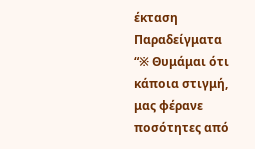έκταση
Παραδείγματα
“※ Θυμάμαι ότι κάποια στιγμή, μας φέρανε ποσότητες από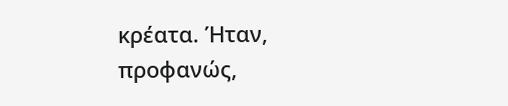κρέατα. Ήταν, προφανώς,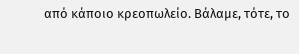από κάποιο κρεοπωλείο. Βάλαμε, τότε, το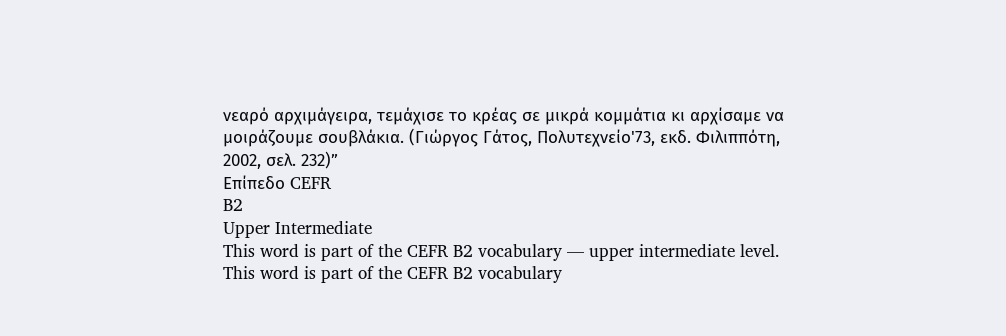νεαρό αρχιμάγειρα, τεμάχισε το κρέας σε μικρά κομμάτια κι αρχίσαμε να μοιράζουμε σουβλάκια. (Γιώργος Γάτος, Πολυτεχνείο'73, εκδ. Φιλιππότη, 2002, σελ. 232)”
Επίπεδο CEFR
B2
Upper Intermediate
This word is part of the CEFR B2 vocabulary — upper intermediate level.
This word is part of the CEFR B2 vocabulary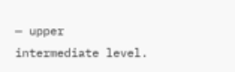— upper intermediate level.